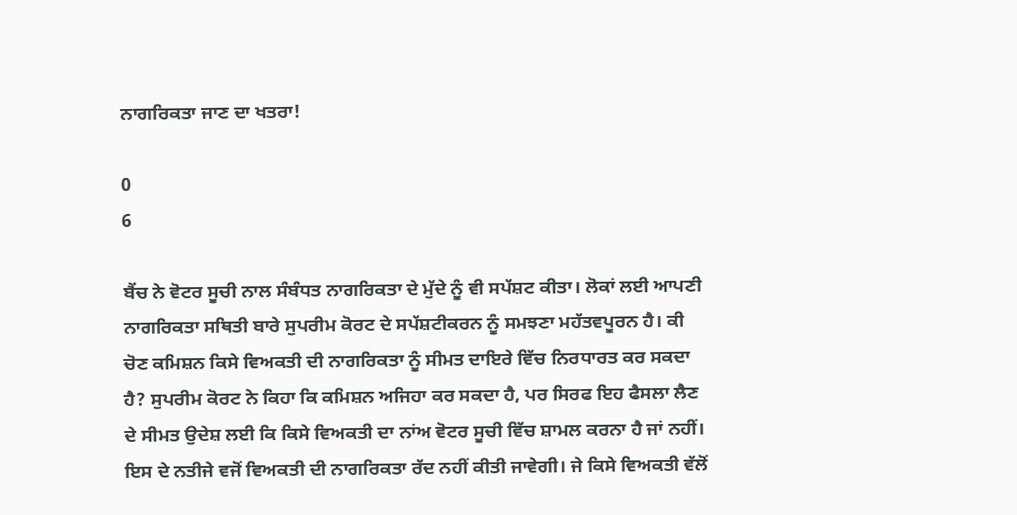ਨਾਗਰਿਕਤਾ ਜਾਣ ਦਾ ਖਤਰਾ!

0
6

ਬੈਂਚ ਨੇ ਵੋਟਰ ਸੂਚੀ ਨਾਲ ਸੰਬੰਧਤ ਨਾਗਰਿਕਤਾ ਦੇ ਮੁੱਦੇ ਨੂੰ ਵੀ ਸਪੱਸ਼ਟ ਕੀਤਾ। ਲੋਕਾਂ ਲਈ ਆਪਣੀ ਨਾਗਰਿਕਤਾ ਸਥਿਤੀ ਬਾਰੇ ਸੁਪਰੀਮ ਕੋਰਟ ਦੇ ਸਪੱਸ਼ਟੀਕਰਨ ਨੂੰ ਸਮਝਣਾ ਮਹੱਤਵਪੂਰਨ ਹੈ। ਕੀ ਚੋਣ ਕਮਿਸ਼ਨ ਕਿਸੇ ਵਿਅਕਤੀ ਦੀ ਨਾਗਰਿਕਤਾ ਨੂੰ ਸੀਮਤ ਦਾਇਰੇ ਵਿੱਚ ਨਿਰਧਾਰਤ ਕਰ ਸਕਦਾ ਹੈ? ਸੁਪਰੀਮ ਕੋਰਟ ਨੇ ਕਿਹਾ ਕਿ ਕਮਿਸ਼ਨ ਅਜਿਹਾ ਕਰ ਸਕਦਾ ਹੈ, ਪਰ ਸਿਰਫ ਇਹ ਫੈਸਲਾ ਲੈਣ ਦੇ ਸੀਮਤ ਉਦੇਸ਼ ਲਈ ਕਿ ਕਿਸੇ ਵਿਅਕਤੀ ਦਾ ਨਾਂਅ ਵੋਟਰ ਸੂਚੀ ਵਿੱਚ ਸ਼ਾਮਲ ਕਰਨਾ ਹੈ ਜਾਂ ਨਹੀਂ। ਇਸ ਦੇ ਨਤੀਜੇ ਵਜੋਂ ਵਿਅਕਤੀ ਦੀ ਨਾਗਰਿਕਤਾ ਰੱਦ ਨਹੀਂ ਕੀਤੀ ਜਾਵੇਗੀ। ਜੇ ਕਿਸੇ ਵਿਅਕਤੀ ਵੱਲੋਂ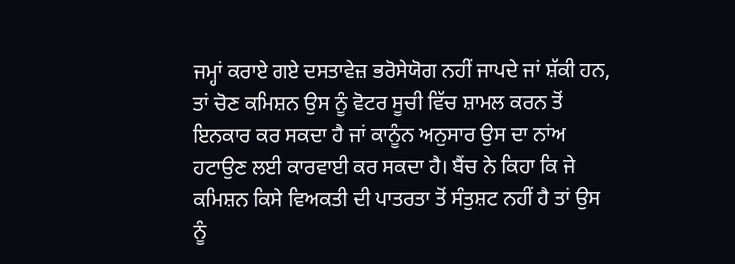ਜਮ੍ਹਾਂ ਕਰਾਏ ਗਏ ਦਸਤਾਵੇਜ਼ ਭਰੋਸੇਯੋਗ ਨਹੀਂ ਜਾਪਦੇ ਜਾਂ ਸ਼ੱਕੀ ਹਨ, ਤਾਂ ਚੋਣ ਕਮਿਸ਼ਨ ਉਸ ਨੂੰ ਵੋਟਰ ਸੂਚੀ ਵਿੱਚ ਸ਼ਾਮਲ ਕਰਨ ਤੋਂ ਇਨਕਾਰ ਕਰ ਸਕਦਾ ਹੈ ਜਾਂ ਕਾਨੂੰਨ ਅਨੁਸਾਰ ਉਸ ਦਾ ਨਾਂਅ ਹਟਾਉਣ ਲਈ ਕਾਰਵਾਈ ਕਰ ਸਕਦਾ ਹੈ। ਬੈਂਚ ਨੇ ਕਿਹਾ ਕਿ ਜੇ ਕਮਿਸ਼ਨ ਕਿਸੇ ਵਿਅਕਤੀ ਦੀ ਪਾਤਰਤਾ ਤੋਂ ਸੰਤੁਸ਼ਟ ਨਹੀਂ ਹੈ ਤਾਂ ਉਸ ਨੂੰ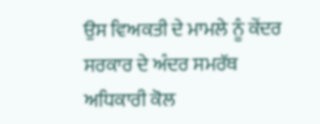ਉਸ ਵਿਅਕਤੀ ਦੇ ਮਾਮਲੇ ਨੂੰ ਕੇਂਦਰ ਸਰਕਾਰ ਦੇ ਅੰਦਰ ਸਮਰੱਥ ਅਧਿਕਾਰੀ ਕੋਲ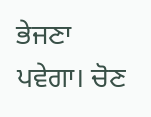ਭੇਜਣਾ ਪਵੇਗਾ। ਚੋਣ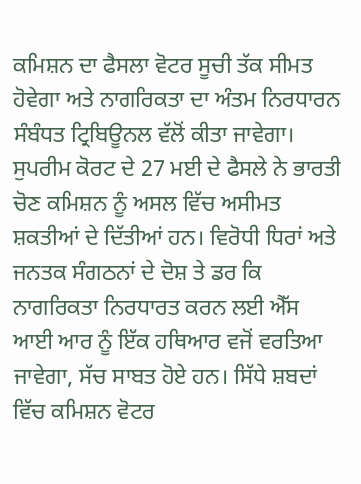ਕਮਿਸ਼ਨ ਦਾ ਫੈਸਲਾ ਵੋਟਰ ਸੂਚੀ ਤੱਕ ਸੀਮਤ ਹੋਵੇਗਾ ਅਤੇ ਨਾਗਰਿਕਤਾ ਦਾ ਅੰਤਮ ਨਿਰਧਾਰਨ ਸੰਬੰਧਤ ਟ੍ਰਿਬਿਊਨਲ ਵੱਲੋਂ ਕੀਤਾ ਜਾਵੇਗਾ। ਸੁਪਰੀਮ ਕੋਰਟ ਦੇ 27 ਮਈ ਦੇ ਫੈਸਲੇ ਨੇ ਭਾਰਤੀ ਚੋਣ ਕਮਿਸ਼ਨ ਨੂੰ ਅਸਲ ਵਿੱਚ ਅਸੀਮਤ ਸ਼ਕਤੀਆਂ ਦੇ ਦਿੱਤੀਆਂ ਹਨ। ਵਿਰੋਧੀ ਧਿਰਾਂ ਅਤੇ ਜਨਤਕ ਸੰਗਠਨਾਂ ਦੇ ਦੋਸ਼ ਤੇ ਡਰ ਕਿ ਨਾਗਰਿਕਤਾ ਨਿਰਧਾਰਤ ਕਰਨ ਲਈ ਐੱਸ ਆਈ ਆਰ ਨੂੰ ਇੱਕ ਹਥਿਆਰ ਵਜੋਂ ਵਰਤਿਆ ਜਾਵੇਗਾ, ਸੱਚ ਸਾਬਤ ਹੋਏ ਹਨ। ਸਿੱਧੇ ਸ਼ਬਦਾਂ ਵਿੱਚ ਕਮਿਸ਼ਨ ਵੋਟਰ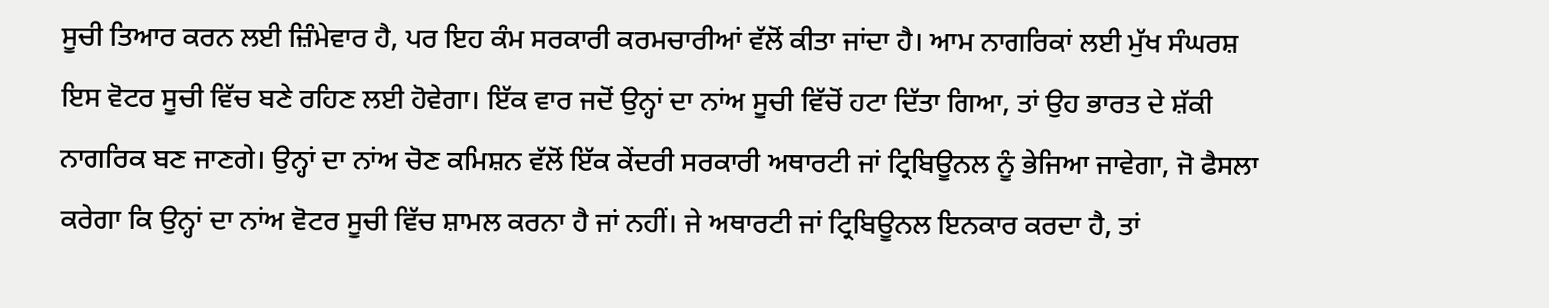ਸੂਚੀ ਤਿਆਰ ਕਰਨ ਲਈ ਜ਼ਿੰਮੇਵਾਰ ਹੈ, ਪਰ ਇਹ ਕੰਮ ਸਰਕਾਰੀ ਕਰਮਚਾਰੀਆਂ ਵੱਲੋਂ ਕੀਤਾ ਜਾਂਦਾ ਹੈ। ਆਮ ਨਾਗਰਿਕਾਂ ਲਈ ਮੁੱਖ ਸੰਘਰਸ਼ ਇਸ ਵੋਟਰ ਸੂਚੀ ਵਿੱਚ ਬਣੇ ਰਹਿਣ ਲਈ ਹੋਵੇਗਾ। ਇੱਕ ਵਾਰ ਜਦੋਂ ਉਨ੍ਹਾਂ ਦਾ ਨਾਂਅ ਸੂਚੀ ਵਿੱਚੋਂ ਹਟਾ ਦਿੱਤਾ ਗਿਆ, ਤਾਂ ਉਹ ਭਾਰਤ ਦੇ ਸ਼ੱਕੀ ਨਾਗਰਿਕ ਬਣ ਜਾਣਗੇ। ਉਨ੍ਹਾਂ ਦਾ ਨਾਂਅ ਚੋਣ ਕਮਿਸ਼ਨ ਵੱਲੋਂ ਇੱਕ ਕੇਂਦਰੀ ਸਰਕਾਰੀ ਅਥਾਰਟੀ ਜਾਂ ਟ੍ਰਿਬਿਊਨਲ ਨੂੰ ਭੇਜਿਆ ਜਾਵੇਗਾ, ਜੋ ਫੈਸਲਾ ਕਰੇਗਾ ਕਿ ਉਨ੍ਹਾਂ ਦਾ ਨਾਂਅ ਵੋਟਰ ਸੂਚੀ ਵਿੱਚ ਸ਼ਾਮਲ ਕਰਨਾ ਹੈ ਜਾਂ ਨਹੀਂ। ਜੇ ਅਥਾਰਟੀ ਜਾਂ ਟ੍ਰਿਬਿਊਨਲ ਇਨਕਾਰ ਕਰਦਾ ਹੈ, ਤਾਂ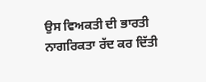ਉਸ ਵਿਅਕਤੀ ਦੀ ਭਾਰਤੀ ਨਾਗਰਿਕਤਾ ਰੱਦ ਕਰ ਦਿੱਤੀ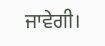ਜਾਵੇਗੀ।